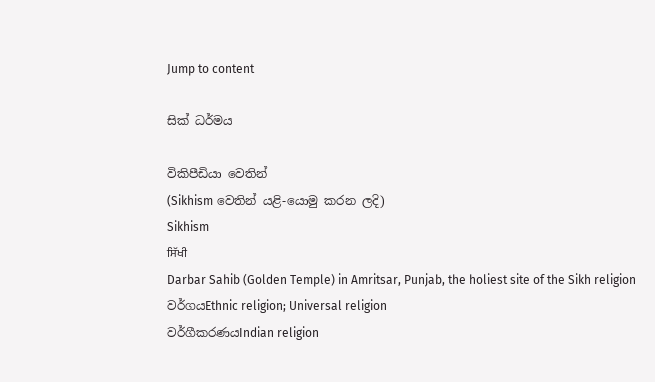Jump to content

සික් ධර්මය

විකිපීඩියා වෙතින්
(Sikhism වෙතින් යළි-යොමු කරන ලදි)
Sikhism
ਸਿੱਖੀ
Darbar Sahib (Golden Temple) in Amritsar, Punjab, the holiest site of the Sikh religion
වර්ගයEthnic religion; Universal religion
වර්ගීකරණයIndian religion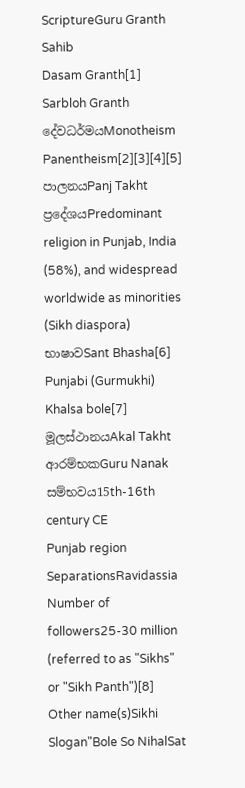ScriptureGuru Granth Sahib
Dasam Granth[1]
Sarbloh Granth
දේවධර්මයMonotheism Panentheism[2][3][4][5]
පාලනයPanj Takht
ප්‍රදේශයPredominant religion in Punjab, India (58%), and widespread worldwide as minorities (Sikh diaspora)
භාෂාවSant Bhasha[6]
Punjabi (Gurmukhi)
Khalsa bole[7]
මූලස්ථානයAkal Takht
ආරම්භකGuru Nanak
සම්භවය15th-16th century CE
Punjab region
SeparationsRavidassia
Number of followers25-30 million (referred to as "Sikhs" or "Sikh Panth")[8]
Other name(s)Sikhi
Slogan"Bole So NihalSat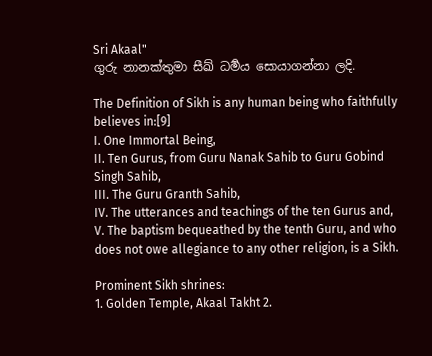Sri Akaal"
ගුරු නානක්තුමා සීඛ් ධර්‍මය සොයාගන්නා ලදි.

The Definition of Sikh is any human being who faithfully believes in:[9]
I. One Immortal Being,
II. Ten Gurus, from Guru Nanak Sahib to Guru Gobind Singh Sahib,
III. The Guru Granth Sahib,
IV. The utterances and teachings of the ten Gurus and,
V. The baptism bequeathed by the tenth Guru, and who does not owe allegiance to any other religion, is a Sikh.

Prominent Sikh shrines:
1. Golden Temple, Akaal Takht 2.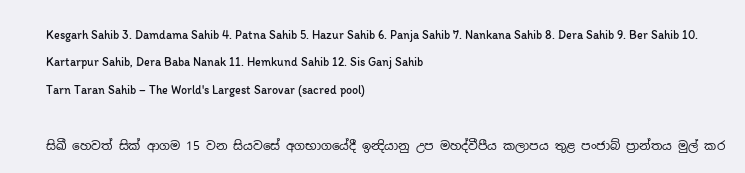Kesgarh Sahib 3. Damdama Sahib 4. Patna Sahib 5. Hazur Sahib 6. Panja Sahib 7. Nankana Sahib 8. Dera Sahib 9. Ber Sahib 10. Kartarpur Sahib, Dera Baba Nanak 11. Hemkund Sahib 12. Sis Ganj Sahib
Tarn Taran Sahib – The World's Largest Sarovar (sacred pool)

සිඛී හෙවත් සික් ආගම 15 වන සියවසේ අගභාගයේදී ඉන්‍දියානු උප මහද්වීපීය කලාපය තුළ පංජාබ් ප්‍රාන්තය මුල් කර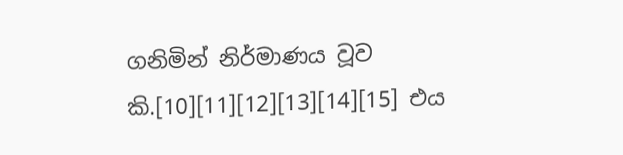ගනිමින් නිර්මාණය වූව කි.[10][11][12][13][14][15] එය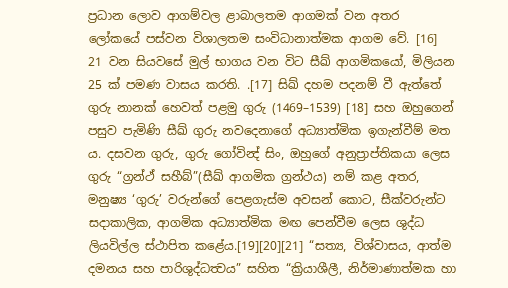ප්‍රධාන ලොව ආගම්වල ළාබාලතම ආගමක් වන අතර ලෝකයේ පස්වන විශාලතම සංවිධානාත්මක ආගම වේ. [16]
21 වන සියවසේ මුල් භාගය වන විට සීඛ් ආගමිකයෝ, මිලියන 25 ක් පමණ වාසය කරති. .[17] සිඛ් දහම පදනම් වී ඇත්තේ ගුරු නානක් හෙවත් පළමු ගුරු (1469–1539) [18] සහ ඔහුගෙන් පසුව පැමිණි සීඛ් ගුරු නවදෙනාගේ අධ්‍යාත්මික ඉගැන්වීම් මත ය. දසවන ගුරු, ගුරු ගෝවින්‍ද් සිං, ඔහුගේ අනුප්‍රාප්තිකයා ලෙස ගුරු “ග්‍රන්ථ් සහීබ්”(සීඛ් ආගමික ග්‍රන්ථය) නම් කළ අතර, මනුෂ්‍ය ‘ගුරු’ වරුන්ගේ පෙළගැස්ම අවසන් කොට, සීක්වරුන්ට සදාකාලික, ආගමික අධ්‍යාත්මික මඟ පෙන්වීම ලෙස ශුද්ධ ලියවිල්ල ස්ථාපිත කළේය.[19][20][21] “සත්‍ය, විශ්වාසය, ආත්ම දමනය සහ පාරිශුද්ධත්‍වය” සහිත “ක්‍රියාශීලී, නිර්මාණාත්මක හා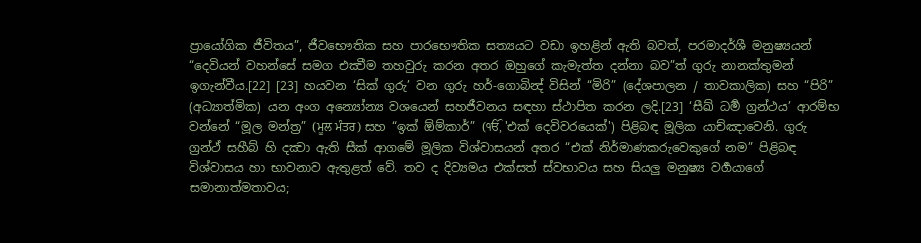ප්‍රායෝගික ජීවිතය”, ජීවභෞතික සහ පාරභෞතික සත්‍යයට වඩා ඉහළින් ඇති බවත්, පරමාදර්ශී මනුෂ්‍යයන් “දෙවියන් වහන්සේ සමග එක්‍වීම තහවුරු කරන අතර ඔහුගේ කැමැත්ත දන්නා බව”ත් ගුරු නානක්තුමන් ඉගැන්වීය.[22] [23] හයවන ‘සික් ගුරු’ වන ගුරු හර්-ගොබින්‍ද් විසින් “මිරි” (දේශපාලන / තාවකාලික) සහ “පිරි” (අධ්‍යාත්මික) යන අංග අන්‍යෝන්‍ය වශයෙන් සහජීවනය සඳහා ස්ථාපිත කරන ලදි.[23] ‘සීඛ් ධර්‍ම ග්‍රන්ථය’ ආරම්භ වන්නේ “මූල මන්ත්‍ර” (ਮੂਲ ਮੰਤਰ) සහ “ඉක් ඕම්කාර්” (ੴ, 'එක් දෙවිවරයෙක්') පිළිබඳ මූලික යාච්ඤාවෙනි. ගුරු ග්‍රන්ථ් සහීබ් හි දක්‍වා ඇති සීක් ආගමේ මූලික විශ්වාසයන් අතර “එක් නිර්මාණකරුවෙකුගේ නම” පිළිබඳ විශ්වාසය හා භාවනාව ඇතුළත් වේ. තව ද දිව්‍යමය එක්සත් ස්වභාවය සහ සියලු මනුෂ්‍ය වර්‍ගයාගේ සමානාත්මතාවය;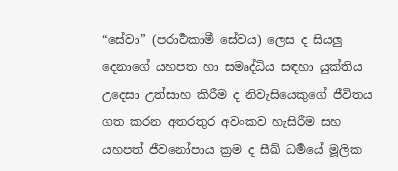“සේවා” (පරාර්‍ථකාමී සේවය) ලෙස ද සියලු දෙනාගේ යහපත හා සමෘද්ධිය සඳහා යුක්තිය උදෙසා උත්සාහ කිරීම ද නිවැසියෙකුගේ ජීවිතය ගත කරන අතරතුර අවංකව හැසිරීම සහ යහපත් ජීවනෝපාය ක්‍රම ද සීඛ් ධර්‍මයේ මූලික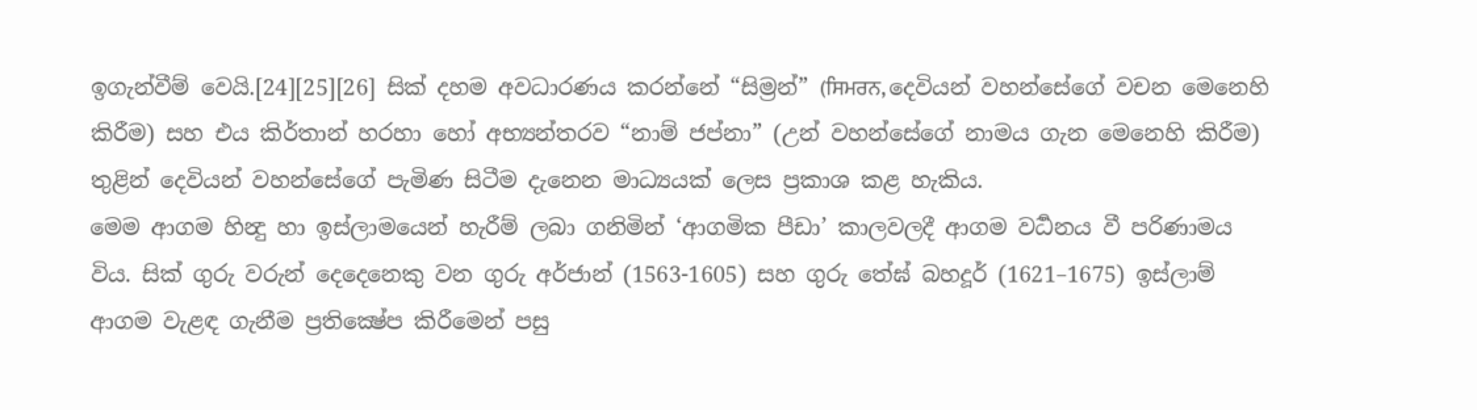ඉගැන්වීම් වෙයි.[24][25][26] සික් දහම අවධාරණය කරන්නේ “සිම්‍රන්” (ਸਿਮਰਨ, දෙවියන් වහන්සේගේ වචන මෙනෙහි කිරීම) සහ එය කිර්තාන් හරහා හෝ අභ්‍යන්තරව “නාම් ජප්නා” (උන් වහන්සේගේ නාමය ගැන මෙනෙහි කිරීම) තුළින් දෙවියන් වහන්සේගේ පැමිණ සිටීම දැනෙන මාධ්‍යයක් ලෙස ප්‍රකාශ කළ හැකිය.
මෙම ආගම හින්‍දු හා ඉස්ලාමයෙන් හැරීම් ලබා ගනිමින් ‘ආගමික පීඩා’ කාලවලදී ආගම වර්‍ධනය වී පරිණාමය විය. සික් ගුරු වරුන් දෙදෙනෙකු වන ගුරු අර්ජාන් (1563-1605) සහ ගුරු තේඝ් බහදූර් (1621–1675) ඉස්ලාම් ආගම වැළඳ ගැනීම ප්‍රතික්‍ෂේප කිරීමෙන් පසු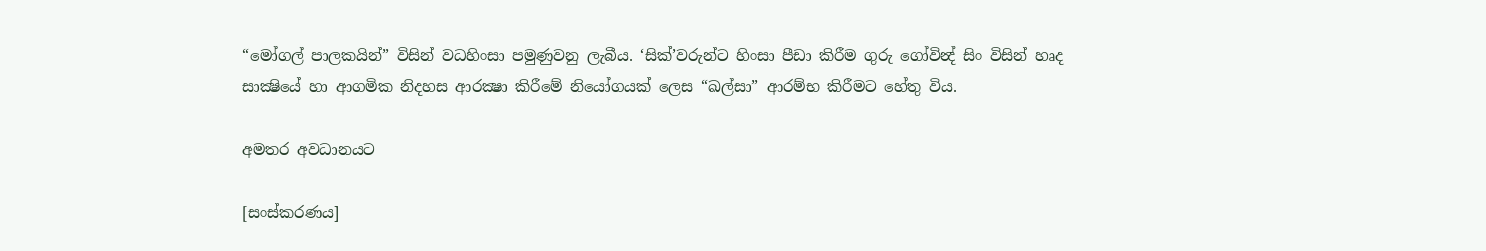“මෝගල් පාලකයින්” විසින් වධහිංසා පමුණුවනු ලැබීය. ‘සික්’වරුන්ට හිංසා පීඩා කිරීම ගුරු ගෝවින්‍ද් සිං විසින් හෘද සාක්‍ෂියේ හා ආගමික නිදහස ආරක්‍ෂා කිරීමේ නියෝගයක් ලෙස “ඛල්සා” ආරම්භ කිරීමට හේතු විය.

අමතර අවධානයට

[සංස්කරණය]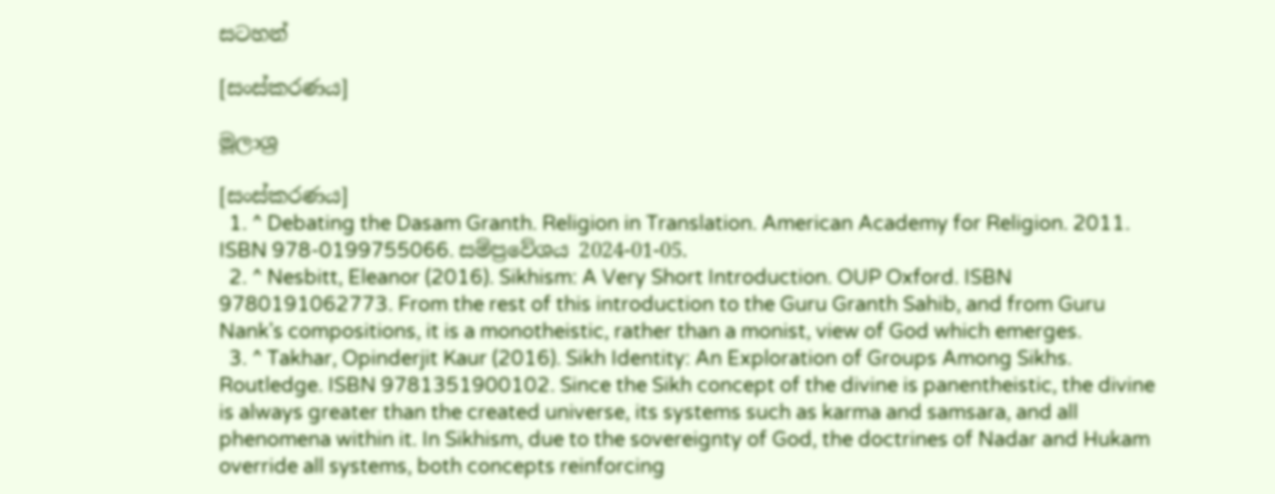සටහන්

[සංස්කරණය]

මූලාශ්‍ර

[සංස්කරණය]
  1. ^ Debating the Dasam Granth. Religion in Translation. American Academy for Religion. 2011. ISBN 978-0199755066. සම්ප්‍රවේශය 2024-01-05.
  2. ^ Nesbitt, Eleanor (2016). Sikhism: A Very Short Introduction. OUP Oxford. ISBN 9780191062773. From the rest of this introduction to the Guru Granth Sahib, and from Guru Nank's compositions, it is a monotheistic, rather than a monist, view of God which emerges.
  3. ^ Takhar, Opinderjit Kaur (2016). Sikh Identity: An Exploration of Groups Among Sikhs. Routledge. ISBN 9781351900102. Since the Sikh concept of the divine is panentheistic, the divine is always greater than the created universe, its systems such as karma and samsara, and all phenomena within it. In Sikhism, due to the sovereignty of God, the doctrines of Nadar and Hukam override all systems, both concepts reinforcing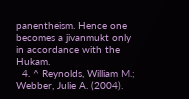panentheism. Hence one becomes a jivanmukt only in accordance with the Hukam.
  4. ^ Reynolds, William M.; Webber, Julie A. (2004).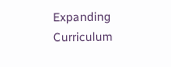Expanding Curriculum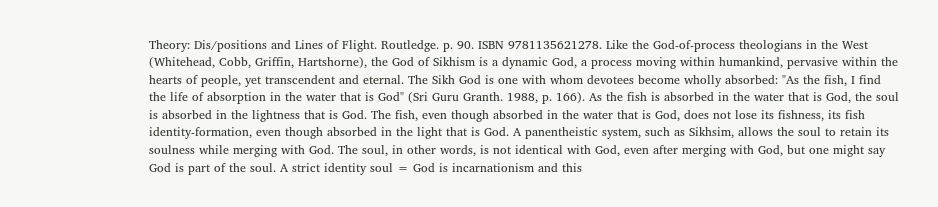Theory: Dis/positions and Lines of Flight. Routledge. p. 90. ISBN 9781135621278. Like the God-of-process theologians in the West (Whitehead, Cobb, Griffin, Hartshorne), the God of Sikhism is a dynamic God, a process moving within humankind, pervasive within the hearts of people, yet transcendent and eternal. The Sikh God is one with whom devotees become wholly absorbed: "As the fish, I find the life of absorption in the water that is God" (Sri Guru Granth. 1988, p. 166). As the fish is absorbed in the water that is God, the soul is absorbed in the lightness that is God. The fish, even though absorbed in the water that is God, does not lose its fishness, its fish identity-formation, even though absorbed in the light that is God. A panentheistic system, such as Sikhsim, allows the soul to retain its soulness while merging with God. The soul, in other words, is not identical with God, even after merging with God, but one might say God is part of the soul. A strict identity soul = God is incarnationism and this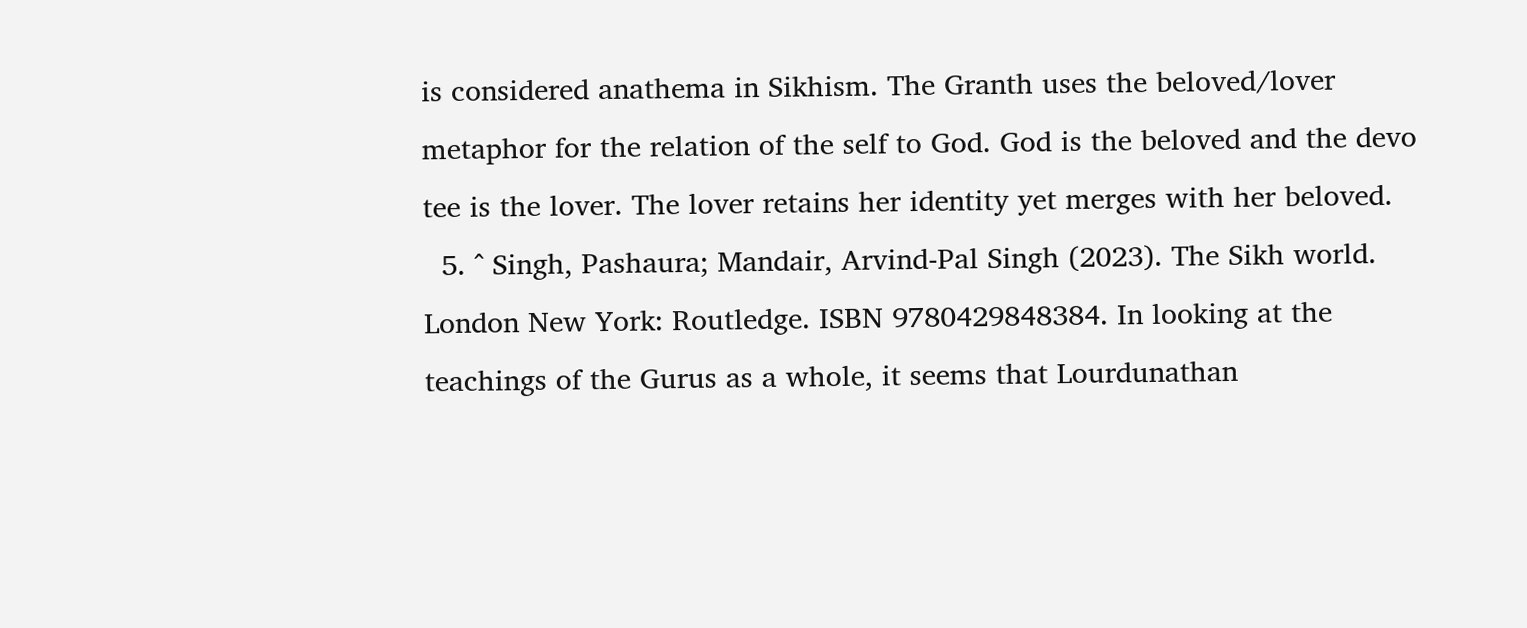is considered anathema in Sikhism. The Granth uses the beloved/lover metaphor for the relation of the self to God. God is the beloved and the devo tee is the lover. The lover retains her identity yet merges with her beloved.
  5. ^ Singh, Pashaura; Mandair, Arvind-Pal Singh (2023). The Sikh world. London New York: Routledge. ISBN 9780429848384. In looking at the teachings of the Gurus as a whole, it seems that Lourdunathan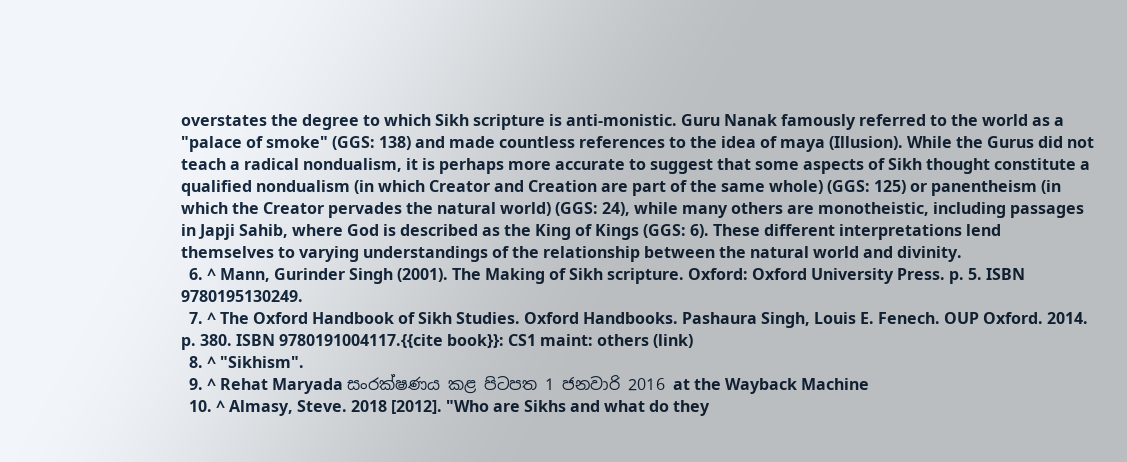overstates the degree to which Sikh scripture is anti-monistic. Guru Nanak famously referred to the world as a "palace of smoke" (GGS: 138) and made countless references to the idea of maya (Illusion). While the Gurus did not teach a radical nondualism, it is perhaps more accurate to suggest that some aspects of Sikh thought constitute a qualified nondualism (in which Creator and Creation are part of the same whole) (GGS: 125) or panentheism (in which the Creator pervades the natural world) (GGS: 24), while many others are monotheistic, including passages in Japji Sahib, where God is described as the King of Kings (GGS: 6). These different interpretations lend themselves to varying understandings of the relationship between the natural world and divinity.
  6. ^ Mann, Gurinder Singh (2001). The Making of Sikh scripture. Oxford: Oxford University Press. p. 5. ISBN 9780195130249.
  7. ^ The Oxford Handbook of Sikh Studies. Oxford Handbooks. Pashaura Singh, Louis E. Fenech. OUP Oxford. 2014. p. 380. ISBN 9780191004117.{{cite book}}: CS1 maint: others (link)
  8. ^ "Sikhism".
  9. ^ Rehat Maryada සංරක්ෂණය කළ පිටපත 1 ජනවාරි 2016 at the Wayback Machine
  10. ^ Almasy, Steve. 2018 [2012]. "Who are Sikhs and what do they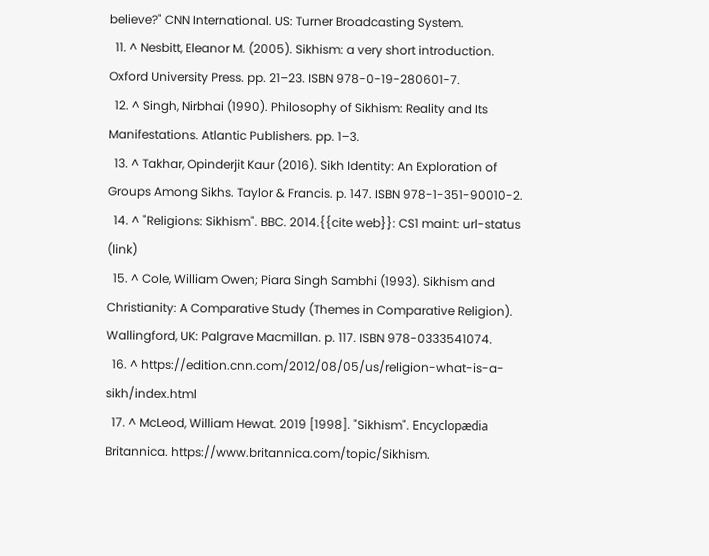believe?" CNN International. US: Turner Broadcasting System.
  11. ^ Nesbitt, Eleanor M. (2005). Sikhism: a very short introduction. Oxford University Press. pp. 21–23. ISBN 978-0-19-280601-7.
  12. ^ Singh, Nirbhai (1990). Philosophy of Sikhism: Reality and Its Manifestations. Atlantic Publishers. pp. 1–3.
  13. ^ Takhar, Opinderjit Kaur (2016). Sikh Identity: An Exploration of Groups Among Sikhs. Taylor & Francis. p. 147. ISBN 978-1-351-90010-2.
  14. ^ "Religions: Sikhism". BBC. 2014.{{cite web}}: CS1 maint: url-status (link)
  15. ^ Cole, William Owen; Piara Singh Sambhi (1993). Sikhism and Christianity: A Comparative Study (Themes in Comparative Religion). Wallingford, UK: Palgrave Macmillan. p. 117. ISBN 978-0333541074.
  16. ^ https://edition.cnn.com/2012/08/05/us/religion-what-is-a-sikh/index.html
  17. ^ McLeod, William Hewat. 2019 [1998]. "Sikhism". Encyclopædia Britannica. https://www.britannica.com/topic/Sikhism.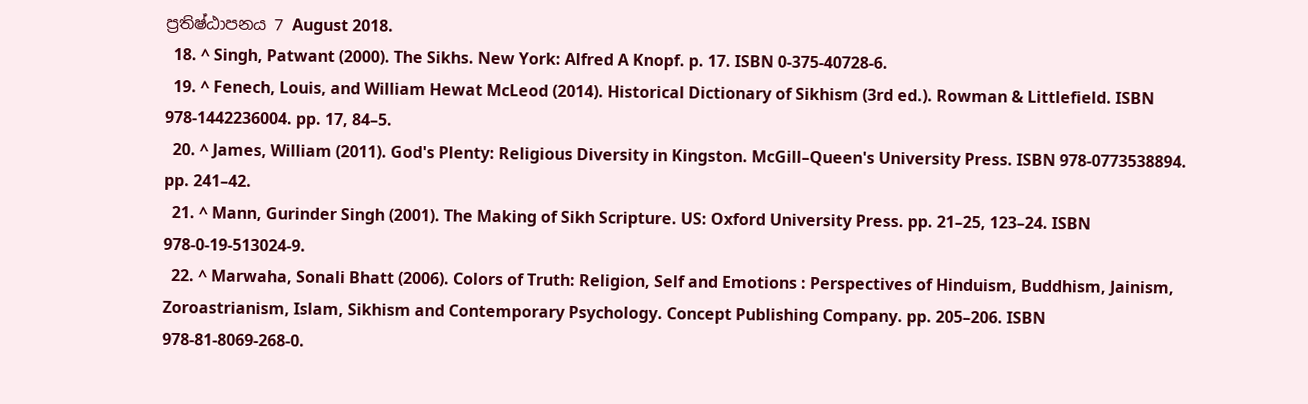ප්‍රතිෂ්ඨාපනය 7 August 2018.
  18. ^ Singh, Patwant (2000). The Sikhs. New York: Alfred A Knopf. p. 17. ISBN 0-375-40728-6.
  19. ^ Fenech, Louis, and William Hewat McLeod (2014). Historical Dictionary of Sikhism (3rd ed.). Rowman & Littlefield. ISBN 978-1442236004. pp. 17, 84–5.
  20. ^ James, William (2011). God's Plenty: Religious Diversity in Kingston. McGill–Queen's University Press. ISBN 978-0773538894. pp. 241–42.
  21. ^ Mann, Gurinder Singh (2001). The Making of Sikh Scripture. US: Oxford University Press. pp. 21–25, 123–24. ISBN 978-0-19-513024-9.
  22. ^ Marwaha, Sonali Bhatt (2006). Colors of Truth: Religion, Self and Emotions : Perspectives of Hinduism, Buddhism, Jainism, Zoroastrianism, Islam, Sikhism and Contemporary Psychology. Concept Publishing Company. pp. 205–206. ISBN 978-81-8069-268-0.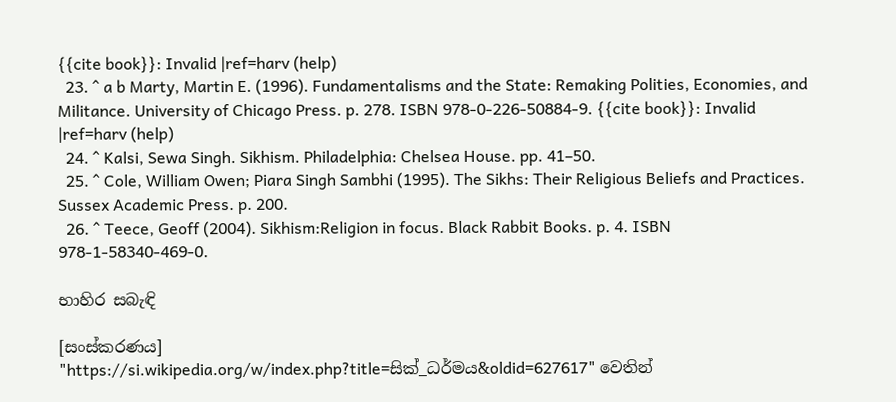{{cite book}}: Invalid |ref=harv (help)
  23. ^ a b Marty, Martin E. (1996). Fundamentalisms and the State: Remaking Polities, Economies, and Militance. University of Chicago Press. p. 278. ISBN 978-0-226-50884-9. {{cite book}}: Invalid |ref=harv (help)
  24. ^ Kalsi, Sewa Singh. Sikhism. Philadelphia: Chelsea House. pp. 41–50.
  25. ^ Cole, William Owen; Piara Singh Sambhi (1995). The Sikhs: Their Religious Beliefs and Practices. Sussex Academic Press. p. 200.
  26. ^ Teece, Geoff (2004). Sikhism:Religion in focus. Black Rabbit Books. p. 4. ISBN 978-1-58340-469-0.

භාහිර සබැඳි

[සංස්කරණය]
"https://si.wikipedia.org/w/index.php?title=සික්_ධර්මය&oldid=627617" වෙතින්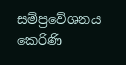සම්ප්‍රවේශනය කෙරිණි